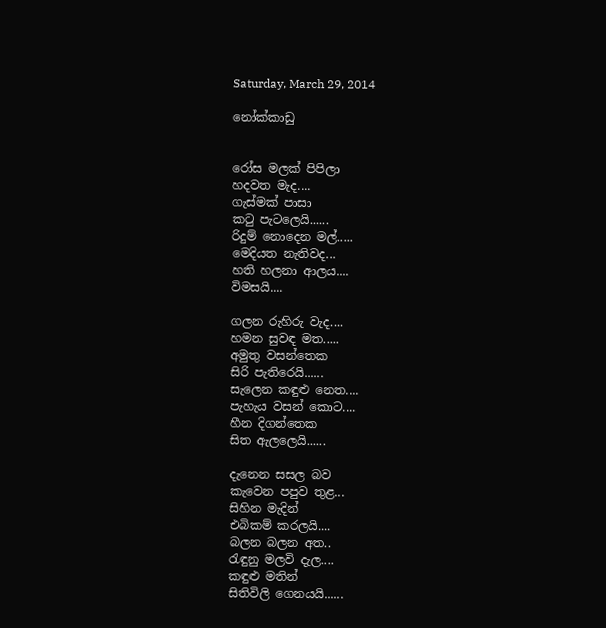Saturday, March 29, 2014

නෝක්කාඩු


රෝස මලක් පිපිලා
හදවත මැද....
ගැස්මක් පාසා
කටු පැටලෙයි......
රිදුම් නොදෙන මල්.....
මෙදියත නැතිවද...
හති හලනා ආලය....
විමසයි....

ගලන රුහිරු වැද....
හමන සුවඳ මත.....
අමුතු වසන්තෙක
සිරි පැතිරෙයි......
සැලෙන කඳුළු නෙත....
පැහැය වසන් කොට....
හීන දිගන්තෙක
සිත ඇලලෙයි......

දැනෙන සසල බව
කැවෙන පපුව තුළ...
සිහින මැදින්
එබිකම් කරලයි....
බලන බලන අත..
රැඳුනු මලවි දැල....
කඳුළු මතින්
සිතිවිලි ගෙනයයි......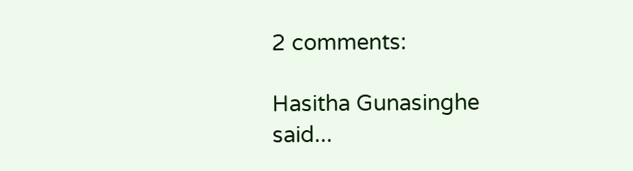2 comments:

Hasitha Gunasinghe said...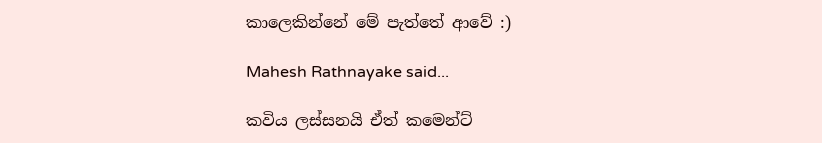කාලෙකින්නේ මේ පැත්තේ ආවේ :)

Mahesh Rathnayake said...

කවිය ලස්සනයි ඒත් කමෙන්ට්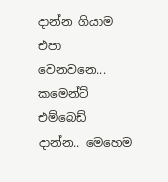දාන්න ගියාම එපා වෙනවනෙ...
කමෙන්ට් එම්බෙඩ් දාන්න.. මෙහෙම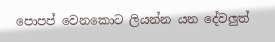පොපප් වෙනකොට ලියන්න යන දේවලුත්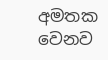අමතක වෙනව